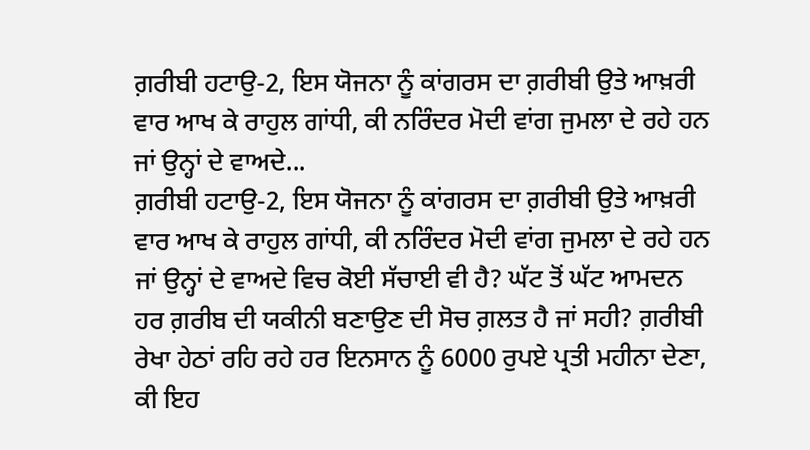ਗ਼ਰੀਬੀ ਹਟਾਉ-2, ਇਸ ਯੋਜਨਾ ਨੂੰ ਕਾਂਗਰਸ ਦਾ ਗ਼ਰੀਬੀ ਉਤੇ ਆਖ਼ਰੀ ਵਾਰ ਆਖ ਕੇ ਰਾਹੁਲ ਗਾਂਧੀ, ਕੀ ਨਰਿੰਦਰ ਮੋਦੀ ਵਾਂਗ ਜੁਮਲਾ ਦੇ ਰਹੇ ਹਨ ਜਾਂ ਉਨ੍ਹਾਂ ਦੇ ਵਾਅਦੇ...
ਗ਼ਰੀਬੀ ਹਟਾਉ-2, ਇਸ ਯੋਜਨਾ ਨੂੰ ਕਾਂਗਰਸ ਦਾ ਗ਼ਰੀਬੀ ਉਤੇ ਆਖ਼ਰੀ ਵਾਰ ਆਖ ਕੇ ਰਾਹੁਲ ਗਾਂਧੀ, ਕੀ ਨਰਿੰਦਰ ਮੋਦੀ ਵਾਂਗ ਜੁਮਲਾ ਦੇ ਰਹੇ ਹਨ ਜਾਂ ਉਨ੍ਹਾਂ ਦੇ ਵਾਅਦੇ ਵਿਚ ਕੋਈ ਸੱਚਾਈ ਵੀ ਹੈ? ਘੱਟ ਤੋਂ ਘੱਟ ਆਮਦਨ ਹਰ ਗ਼ਰੀਬ ਦੀ ਯਕੀਨੀ ਬਣਾਉਣ ਦੀ ਸੋਚ ਗ਼ਲਤ ਹੈ ਜਾਂ ਸਹੀ? ਗ਼ਰੀਬੀ ਰੇਖਾ ਹੇਠਾਂ ਰਹਿ ਰਹੇ ਹਰ ਇਨਸਾਨ ਨੂੰ 6000 ਰੁਪਏ ਪ੍ਰਤੀ ਮਹੀਨਾ ਦੇਣਾ, ਕੀ ਇਹ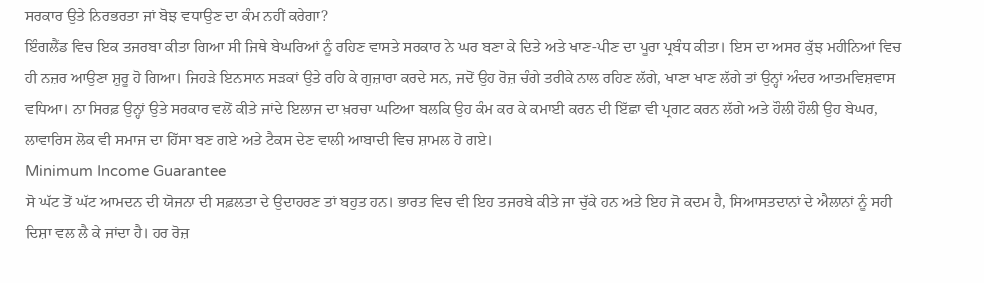ਸਰਕਾਰ ਉਤੇ ਨਿਰਭਰਤਾ ਜਾਂ ਬੋਝ ਵਧਾਉਣ ਦਾ ਕੰਮ ਨਹੀਂ ਕਰੇਗਾ?
ਇੰਗਲੈਂਡ ਵਿਚ ਇਕ ਤਜਰਬਾ ਕੀਤਾ ਗਿਆ ਸੀ ਜਿਥੇ ਬੇਘਰਿਆਂ ਨੂੰ ਰਹਿਣ ਵਾਸਤੇ ਸਰਕਾਰ ਨੇ ਘਰ ਬਣਾ ਕੇ ਦਿਤੇ ਅਤੇ ਖਾਣ-ਪੀਣ ਦਾ ਪੂਰਾ ਪ੍ਰਬੰਧ ਕੀਤਾ। ਇਸ ਦਾ ਅਸਰ ਕੁੱਝ ਮਹੀਨਿਆਂ ਵਿਚ ਹੀ ਨਜ਼ਰ ਆਉਣਾ ਸ਼ੁਰੂ ਹੋ ਗਿਆ। ਜਿਹੜੇ ਇਨਸਾਨ ਸੜਕਾਂ ਉਤੇ ਰਹਿ ਕੇ ਗੁਜ਼ਾਰਾ ਕਰਦੇ ਸਨ, ਜਦੋਂ ਉਹ ਰੋਜ਼ ਚੰਗੇ ਤਰੀਕੇ ਨਾਲ ਰਹਿਣ ਲੱਗੇ, ਖਾਣਾ ਖਾਣ ਲੱਗੇ ਤਾਂ ਉਨ੍ਹਾਂ ਅੰਦਰ ਆਤਮਵਿਸ਼ਵਾਸ ਵਧਿਆ। ਨਾ ਸਿਰਫ਼ ਉਨ੍ਹਾਂ ਉਤੇ ਸਰਕਾਰ ਵਲੋਂ ਕੀਤੇ ਜਾਂਦੇ ਇਲਾਜ ਦਾ ਖ਼ਰਚਾ ਘਟਿਆ ਬਲਕਿ ਉਹ ਕੰਮ ਕਰ ਕੇ ਕਮਾਈ ਕਰਨ ਦੀ ਇੱਛਾ ਵੀ ਪ੍ਰਗਟ ਕਰਨ ਲੱਗੇ ਅਤੇ ਹੌਲੀ ਹੌਲੀ ਉਹ ਬੇਘਰ, ਲਾਵਾਰਿਸ ਲੋਕ ਵੀ ਸਮਾਜ ਦਾ ਹਿੱਸਾ ਬਣ ਗਏ ਅਤੇ ਟੈਕਸ ਦੇਣ ਵਾਲੀ ਆਬਾਦੀ ਵਿਚ ਸ਼ਾਮਲ ਹੋ ਗਏ।
Minimum Income Guarantee
ਸੋ ਘੱਟ ਤੋਂ ਘੱਟ ਆਮਦਨ ਦੀ ਯੋਜਨਾ ਦੀ ਸਫ਼ਲਤਾ ਦੇ ਉਦਾਹਰਣ ਤਾਂ ਬਹੁਤ ਹਨ। ਭਾਰਤ ਵਿਚ ਵੀ ਇਹ ਤਜਰਬੇ ਕੀਤੇ ਜਾ ਚੁੱਕੇ ਹਨ ਅਤੇ ਇਹ ਜੋ ਕਦਮ ਹੈ, ਸਿਆਸਤਦਾਨਾਂ ਦੇ ਐਲਾਨਾਂ ਨੂੰ ਸਹੀ ਦਿਸ਼ਾ ਵਲ ਲੈ ਕੇ ਜਾਂਦਾ ਹੈ। ਹਰ ਰੋਜ਼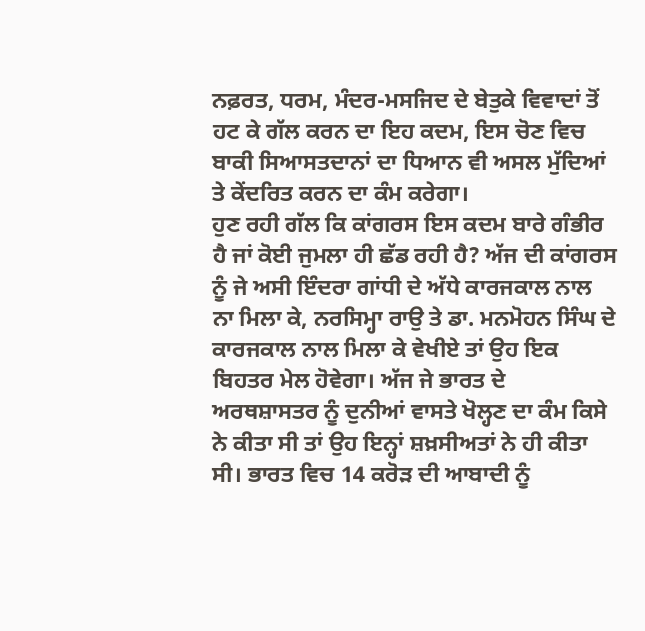ਨਫ਼ਰਤ, ਧਰਮ, ਮੰਦਰ-ਮਸਜਿਦ ਦੇ ਬੇਤੁਕੇ ਵਿਵਾਦਾਂ ਤੋਂ ਹਟ ਕੇ ਗੱਲ ਕਰਨ ਦਾ ਇਹ ਕਦਮ, ਇਸ ਚੋਣ ਵਿਚ ਬਾਕੀ ਸਿਆਸਤਦਾਨਾਂ ਦਾ ਧਿਆਨ ਵੀ ਅਸਲ ਮੁੱਦਿਆਂ ਤੇ ਕੇਂਦਰਿਤ ਕਰਨ ਦਾ ਕੰਮ ਕਰੇਗਾ।
ਹੁਣ ਰਹੀ ਗੱਲ ਕਿ ਕਾਂਗਰਸ ਇਸ ਕਦਮ ਬਾਰੇ ਗੰਭੀਰ ਹੈ ਜਾਂ ਕੋਈ ਜੁਮਲਾ ਹੀ ਛੱਡ ਰਹੀ ਹੈ? ਅੱਜ ਦੀ ਕਾਂਗਰਸ ਨੂੰ ਜੇ ਅਸੀ ਇੰਦਰਾ ਗਾਂਧੀ ਦੇ ਅੱਧੇ ਕਾਰਜਕਾਲ ਨਾਲ ਨਾ ਮਿਲਾ ਕੇ, ਨਰਸਿਮ੍ਹਾ ਰਾਉ ਤੇ ਡਾ. ਮਨਮੋਹਨ ਸਿੰਘ ਦੇ ਕਾਰਜਕਾਲ ਨਾਲ ਮਿਲਾ ਕੇ ਵੇਖੀਏ ਤਾਂ ਉਹ ਇਕ ਬਿਹਤਰ ਮੇਲ ਹੋਵੇਗਾ। ਅੱਜ ਜੇ ਭਾਰਤ ਦੇ ਅਰਥਸ਼ਾਸਤਰ ਨੂੰ ਦੁਨੀਆਂ ਵਾਸਤੇ ਖੋਲ੍ਹਣ ਦਾ ਕੰਮ ਕਿਸੇ ਨੇ ਕੀਤਾ ਸੀ ਤਾਂ ਉਹ ਇਨ੍ਹਾਂ ਸ਼ਖ਼ਸੀਅਤਾਂ ਨੇ ਹੀ ਕੀਤਾ ਸੀ। ਭਾਰਤ ਵਿਚ 14 ਕਰੋੜ ਦੀ ਆਬਾਦੀ ਨੂੰ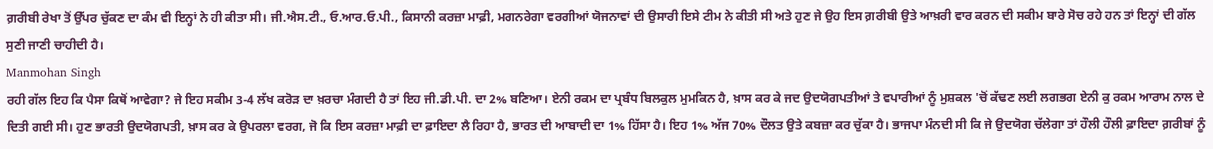ਗ਼ਰੀਬੀ ਰੇਖਾ ਤੋਂ ਉੱਪਰ ਚੁੱਕਣ ਦਾ ਕੰਮ ਵੀ ਇਨ੍ਹਾਂ ਨੇ ਹੀ ਕੀਤਾ ਸੀ। ਜੀ.ਐਸ.ਟੀ., ਓ.ਆਰ.ਓ.ਪੀ., ਕਿਸਾਨੀ ਕਰਜ਼ਾ ਮਾਫ਼ੀ, ਮਗਨਰੇਗਾ ਵਰਗੀਆਂ ਯੋਜਨਾਵਾਂ ਦੀ ਉਸਾਰੀ ਇਸੇ ਟੀਮ ਨੇ ਕੀਤੀ ਸੀ ਅਤੇ ਹੁਣ ਜੇ ਉਹ ਇਸ ਗ਼ਰੀਬੀ ਉਤੇ ਆਖ਼ਰੀ ਵਾਰ ਕਰਨ ਦੀ ਸਕੀਮ ਬਾਰੇ ਸੋਚ ਰਹੇ ਹਨ ਤਾਂ ਇਨ੍ਹਾਂ ਦੀ ਗੱਲ ਸੁਣੀ ਜਾਣੀ ਚਾਹੀਦੀ ਹੈ।
Manmohan Singh
ਰਹੀ ਗੱਲ ਇਹ ਕਿ ਪੈਸਾ ਕਿਥੋਂ ਆਵੇਗਾ? ਜੇ ਇਹ ਸਕੀਮ 3-4 ਲੱਖ ਕਰੋੜ ਦਾ ਖ਼ਰਚਾ ਮੰਗਦੀ ਹੈ ਤਾਂ ਇਹ ਜੀ.ਡੀ.ਪੀ. ਦਾ 2% ਬਣਿਆ। ਏਨੀ ਰਕਮ ਦਾ ਪ੍ਰਬੰਧ ਬਿਲਕੁਲ ਮੁਮਕਿਨ ਹੈ, ਖ਼ਾਸ ਕਰ ਕੇ ਜਦ ਉਦਯੋਗਪਤੀਆਂ ਤੇ ਵਪਾਰੀਆਂ ਨੂੰ ਮੁਸ਼ਕਲ 'ਚੋਂ ਕੱਢਣ ਲਈ ਲਗਭਗ ਏਨੀ ਕੁ ਰਕਮ ਆਰਾਮ ਨਾਲ ਦੇ ਦਿਤੀ ਗਈ ਸੀ। ਹੁਣ ਭਾਰਤੀ ਉਦਯੋਗਪਤੀ, ਖ਼ਾਸ ਕਰ ਕੇ ਉਪਰਲਾ ਵਰਗ, ਜੋ ਕਿ ਇਸ ਕਰਜ਼ਾ ਮਾਫ਼ੀ ਦਾ ਫ਼ਾਇਦਾ ਲੈ ਰਿਹਾ ਹੈ, ਭਾਰਤ ਦੀ ਆਬਾਦੀ ਦਾ 1% ਹਿੱਸਾ ਹੈ। ਇਹ 1% ਅੱਜ 70% ਦੌਲਤ ਉਤੇ ਕਬਜ਼ਾ ਕਰ ਚੁੱਕਾ ਹੈ। ਭਾਜਪਾ ਮੰਨਦੀ ਸੀ ਕਿ ਜੇ ਉਦਯੋਗ ਚੱਲੇਗਾ ਤਾਂ ਹੌਲੀ ਹੌਲੀ ਫ਼ਾਇਦਾ ਗ਼ਰੀਬਾਂ ਨੂੰ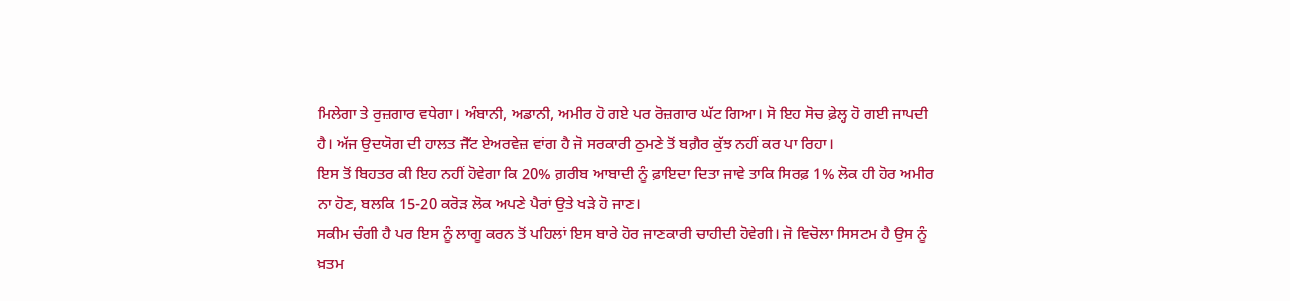ਮਿਲੇਗਾ ਤੇ ਰੁਜ਼ਗਾਰ ਵਧੇਗਾ। ਅੰਬਾਨੀ, ਅਡਾਨੀ, ਅਮੀਰ ਹੋ ਗਏ ਪਰ ਰੋਜ਼ਗਾਰ ਘੱਟ ਗਿਆ। ਸੋ ਇਹ ਸੋਚ ਫ਼ੇਲ੍ਹ ਹੋ ਗਈ ਜਾਪਦੀ ਹੈ। ਅੱਜ ਉਦਯੋਗ ਦੀ ਹਾਲਤ ਜੈੱਟ ਏਅਰਵੇਜ਼ ਵਾਂਗ ਹੈ ਜੋ ਸਰਕਾਰੀ ਠੁਮਣੇ ਤੋਂ ਬਗ਼ੈਰ ਕੁੱਝ ਨਹੀਂ ਕਰ ਪਾ ਰਿਹਾ।
ਇਸ ਤੋਂ ਬਿਹਤਰ ਕੀ ਇਹ ਨਹੀਂ ਹੋਵੇਗਾ ਕਿ 20% ਗ਼ਰੀਬ ਆਬਾਦੀ ਨੂੰ ਫ਼ਾਇਦਾ ਦਿਤਾ ਜਾਵੇ ਤਾਕਿ ਸਿਰਫ਼ 1% ਲੋਕ ਹੀ ਹੋਰ ਅਮੀਰ ਨਾ ਹੋਣ, ਬਲਕਿ 15-20 ਕਰੋੜ ਲੋਕ ਅਪਣੇ ਪੈਰਾਂ ਉਤੇ ਖੜੇ ਹੋ ਜਾਣ।
ਸਕੀਮ ਚੰਗੀ ਹੈ ਪਰ ਇਸ ਨੂੰ ਲਾਗੂ ਕਰਨ ਤੋਂ ਪਹਿਲਾਂ ਇਸ ਬਾਰੇ ਹੋਰ ਜਾਣਕਾਰੀ ਚਾਹੀਦੀ ਹੋਵੇਗੀ। ਜੋ ਵਿਚੋਲਾ ਸਿਸਟਮ ਹੈ ਉਸ ਨੂੰ ਖ਼ਤਮ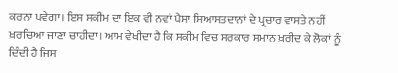ਕਰਨਾ ਪਵੇਗਾ। ਇਸ ਸਕੀਮ ਦਾ ਇਕ ਵੀ ਨਵਾਂ ਪੈਸਾ ਸਿਆਸਤਦਾਨਾਂ ਦੇ ਪ੍ਰਚਾਰ ਵਾਸਤੇ ਨਹੀਂ ਖ਼ਰਚਿਆ ਜਾਣਾ ਚਾਹੀਦਾ। ਆਮ ਵੇਖੀਦਾ ਹੈ ਕਿ ਸਕੀਮ ਵਿਚ ਸਰਕਾਰ ਸਮਾਨ ਖ਼ਰੀਦ ਕੇ ਲੋਕਾਂ ਨੂੰ ਦਿੰਦੀ ਹੈ ਜਿਸ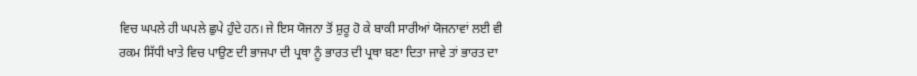ਵਿਚ ਘਪਲੇ ਹੀ ਘਪਲੇ ਛੁਪੇ ਹੁੰਦੇ ਹਨ। ਜੇ ਇਸ ਯੋਜਨਾ ਤੋਂ ਸ਼ੁਰੂ ਹੋ ਕੇ ਬਾਕੀ ਸਾਰੀਆਂ ਯੋਜਨਾਵਾਂ ਲਈ ਵੀ ਰਕਮ ਸਿੱਧੀ ਖਾਤੇ ਵਿਚ ਪਾਉਣ ਦੀ ਭਾਜਪਾ ਦੀ ਪ੍ਰਥਾ ਨੂੰ ਭਾਰਤ ਦੀ ਪ੍ਰਥਾ ਬਣਾ ਦਿਤਾ ਜਾਵੇ ਤਾਂ ਭਾਰਤ ਦਾ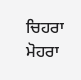ਚਿਹਰਾ ਮੋਹਰਾ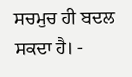ਸਚਮੁਚ ਹੀ ਬਦਲ ਸਕਦਾ ਹੈ। -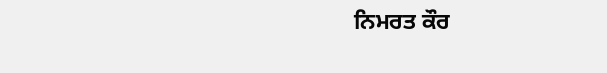ਨਿਮਰਤ ਕੌਰ